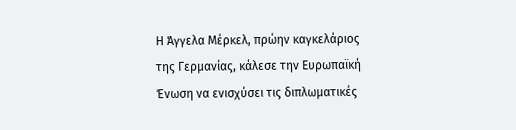Η Άγγελα Μέρκελ, πρώην καγκελάριος της Γερμανίας, κάλεσε την Ευρωπαϊκή Ένωση να ενισχύσει τις διπλωματικές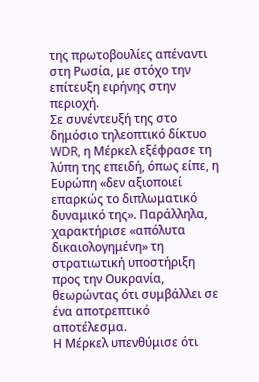της πρωτοβουλίες απέναντι στη Ρωσία, με στόχο την επίτευξη ειρήνης στην περιοχή.
Σε συνέντευξή της στο δημόσιο τηλεοπτικό δίκτυο WDR, η Μέρκελ εξέφρασε τη λύπη της επειδή, όπως είπε, η Ευρώπη «δεν αξιοποιεί επαρκώς το διπλωματικό δυναμικό της». Παράλληλα, χαρακτήρισε «απόλυτα δικαιολογημένη» τη στρατιωτική υποστήριξη προς την Ουκρανία, θεωρώντας ότι συμβάλλει σε ένα αποτρεπτικό αποτέλεσμα.
Η Μέρκελ υπενθύμισε ότι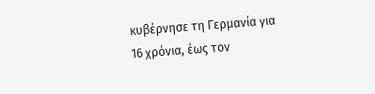κυβέρνησε τη Γερμανία για 16 χρόνια, έως τον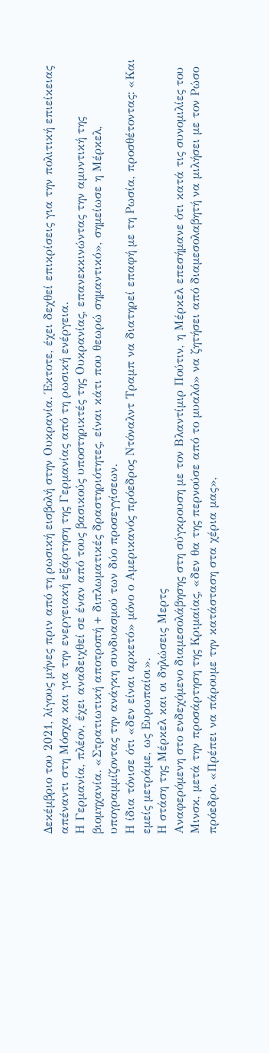Δεκέμβριο του 2021, λίγους μήνες πριν από τη ρωσική εισβολή στην Ουκρανία. Έκτοτε, έχει δεχθεί επικρίσεις για την πολιτική επιείκειας απέναντι στη Μόσχα και για την ενεργειακή εξάρτηση της Γερμανίας από τη ρωσική ενέργεια.
Η Γερμανία, πλέον, έχει αναδειχθεί σε έναν από τους βασικούς υποστηρικτές της Ουκρανίας, επανεκκινώντας την αμυντική της βιομηχανία. «Στρατιωτική αποτροπή + διπλωματικές δραστηριότητες, είναι κάτι που θεωρώ σημαντικό», σημείωσε η Μέρκελ, υπογραμμίζοντας την ανάγκη συνδυασμού των δύο προσεγγίσεων.
Η ίδια τόνισε ότι «δεν είναι αρκετό» μόνο ο Αμερικανός πρόεδρος Ντόναλντ Τραμπ να διατηρεί επαφή με τη Ρωσία, προσθέτοντας: «Και εμείς μετράμε, ως Ευρωπαίοι».
Η στάση της Μέρκελ και οι δηλώσεις Μερτς
Αναφερόμενη στο ενδεχόμενο διαμεσολάβησης στη σύγκρουση με τον Βλαντίμιρ Πούτιν, η Μέρκελ επεσήμανε ότι κατά τις συνομιλίες του Μινσκ, μετά την προσάρτηση της Κριμαίας, «δεν θα της περνούσε από το μυαλό» να ζητήσει από διαμεσολαβητή να μιλήσει με τον Ρώσο πρόεδρο. «Πρέπει να πάρουμε την κατάσταση στα χέρια μας»,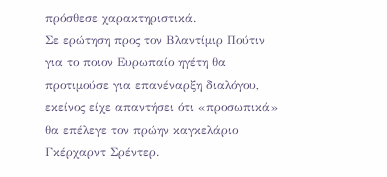πρόσθεσε χαρακτηριστικά.
Σε ερώτηση προς τον Βλαντίμιρ Πούτιν για το ποιον Ευρωπαίο ηγέτη θα προτιμούσε για επανέναρξη διαλόγου, εκείνος είχε απαντήσει ότι «προσωπικά» θα επέλεγε τον πρώην καγκελάριο Γκέρχαρντ Σρέντερ.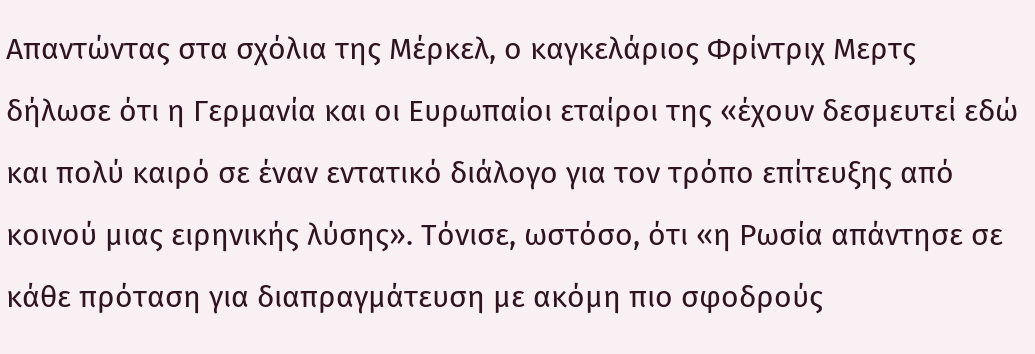Απαντώντας στα σχόλια της Μέρκελ, ο καγκελάριος Φρίντριχ Μερτς δήλωσε ότι η Γερμανία και οι Ευρωπαίοι εταίροι της «έχουν δεσμευτεί εδώ και πολύ καιρό σε έναν εντατικό διάλογο για τον τρόπο επίτευξης από κοινού μιας ειρηνικής λύσης». Τόνισε, ωστόσο, ότι «η Ρωσία απάντησε σε κάθε πρόταση για διαπραγμάτευση με ακόμη πιο σφοδρούς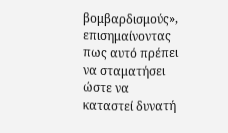βομβαρδισμούς», επισημαίνοντας πως αυτό πρέπει να σταματήσει ώστε να καταστεί δυνατή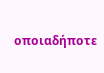οποιαδήποτε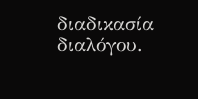διαδικασία διαλόγου.